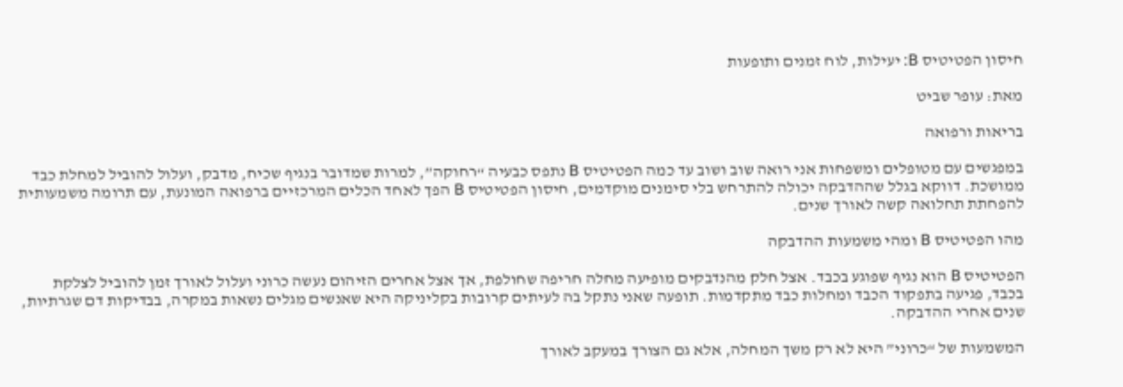חיסון הפטיטיס B: יעילות, לוח זמנים ותופעות

מאת: עופר שביט

בריאות ורפואה

במפגשים עם מטופלים ומשפחות אני רואה שוב ושוב עד כמה הפטיטיס B נתפס כבעיה “רחוקה”, למרות שמדובר בנגיף שכיח, מדבק, ועלול להוביל למחלת כבד ממושכת. דווקא בגלל שההדבקה יכולה להתרחש בלי סימנים מוקדמים, חיסון הפטיטיס B הפך לאחד הכלים המרכזיים ברפואה המונעת, עם תרומה משמעותית להפחתת תחלואה קשה לאורך שנים.

מהו הפטיטיס B ומהי משמעות ההדבקה

הפטיטיס B הוא נגיף שפוגע בכבד. אצל חלק מהנדבקים מופיעה מחלה חריפה שחולפת, אך אצל אחרים הזיהום נעשה כרוני ועלול לאורך זמן להוביל לצלקת בכבד, פגיעה בתפקוד הכבד ומחלות כבד מתקדמות. תופעה שאני נתקל בה לעיתים קרובות בקליניקה היא שאנשים מגלים נשאות במקרה, בבדיקות דם שגרתיות, שנים אחרי ההדבקה.

המשמעות של “כרוני” היא לא רק משך המחלה, אלא גם הצורך במעקב לאורך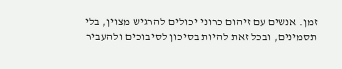זמן. אנשים עם זיהום כרוני יכולים להרגיש מצוין, בלי תסמינים, ובכל זאת להיות בסיכון לסיבוכים ולהעביר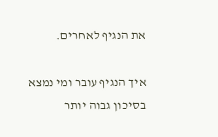את הנגיף לאחרים.

איך הנגיף עובר ומי נמצא בסיכון גבוה יותר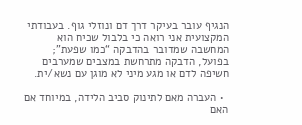הנגיף עובר בעיקר דרך דם ונוזלי גוף. בעבודתי המקצועית אני רואה כי בלבול שכיח הוא המחשבה שמדובר בהדבקה “כמו שפעת”; בפועל, הדבקה מתרחשת במצבים שמערבים חשיפה לדם או מגע מיני לא מוגן עם נשא/ית.

  • העברה מאם לתינוק סביב הלידה, במיוחד אם האם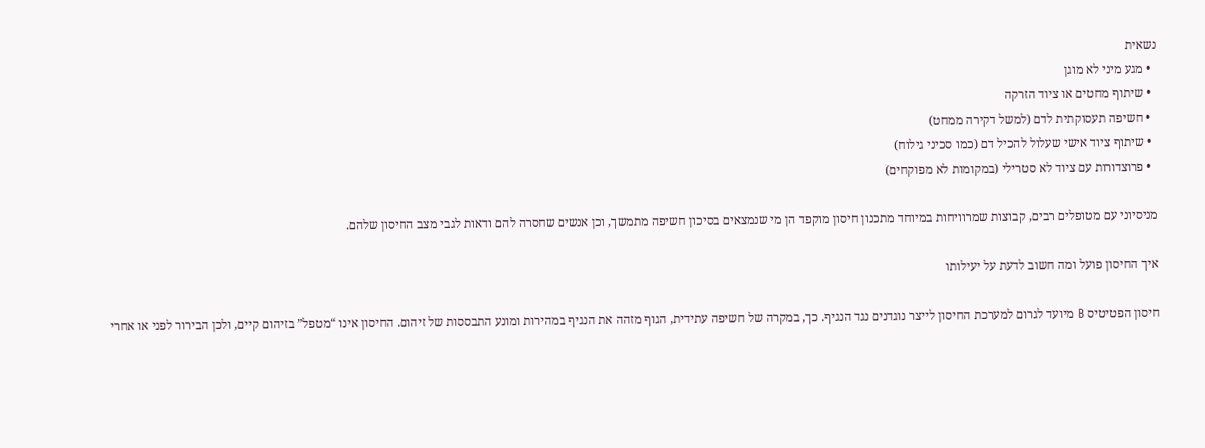נשאית
  • מגע מיני לא מוגן
  • שיתוף מחטים או ציוד הזרקה
  • חשיפה תעסוקתית לדם (למשל דקירה ממחט)
  • שיתוף ציוד אישי שעלול להכיל דם (כמו סכיני גילוח)
  • פרוצדורות עם ציוד לא סטרילי (במקומות לא מפוקחים)

מניסיוני עם מטופלים רבים, קבוצות שמרוויחות במיוחד מתכנון חיסון מוקפד הן מי שנמצאים בסיכון חשיפה מתמשך, וכן אנשים שחסרה להם ודאות לגבי מצב החיסון שלהם.

איך החיסון פועל ומה חשוב לדעת על יעילותו

חיסון הפטיטיס B מיועד לגרום למערכת החיסון לייצר נוגדנים נגד הנגיף. כך, במקרה של חשיפה עתידית, הגוף מזהה את הנגיף במהירות ומונע התבססות של זיהום. החיסון אינו “מטפל” בזיהום קיים, ולכן הבירור לפני או אחרי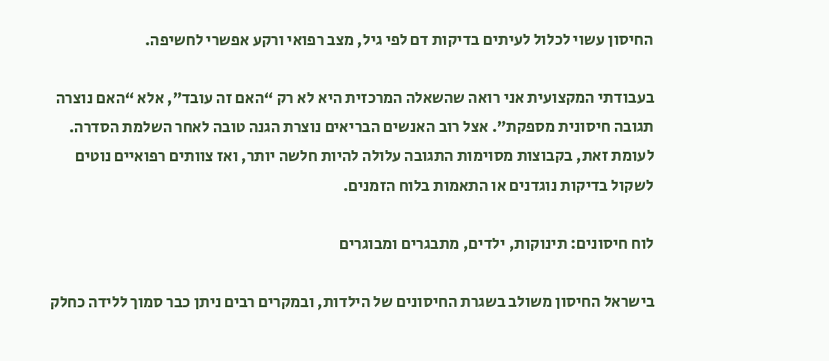החיסון עשוי לכלול לעיתים בדיקות דם לפי גיל, מצב רפואי ורקע אפשרי לחשיפה.

בעבודתי המקצועית אני רואה שהשאלה המרכזית היא לא רק “האם זה עובד”, אלא “האם נוצרה תגובה חיסונית מספקת”. אצל רוב האנשים הבריאים נוצרת הגנה טובה לאחר השלמת הסדרה. לעומת זאת, בקבוצות מסוימות התגובה עלולה להיות חלשה יותר, ואז צוותים רפואיים נוטים לשקול בדיקות נוגדנים או התאמות בלוח הזמנים.

לוח חיסונים: תינוקות, ילדים, מתבגרים ומבוגרים

בישראל החיסון משולב בשגרת החיסונים של הילדות, ובמקרים רבים ניתן כבר סמוך ללידה כחלק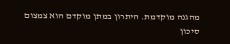מהגנה מוקדמת. היתרון במתן מוקדם הוא צמצום סיכון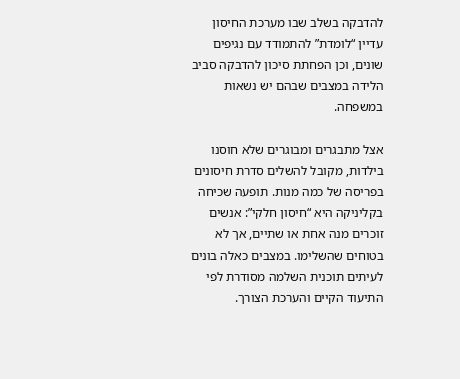להדבקה בשלב שבו מערכת החיסון עדיין “לומדת” להתמודד עם נגיפים שונים, וכן הפחתת סיכון להדבקה סביב הלידה במצבים שבהם יש נשאות במשפחה.

אצל מתבגרים ומבוגרים שלא חוסנו בילדות, מקובל להשלים סדרת חיסונים בפריסה של כמה מנות. תופעה שכיחה בקליניקה היא “חיסון חלקי”: אנשים זוכרים מנה אחת או שתיים, אך לא בטוחים שהשלימו. במצבים כאלה בונים לעיתים תוכנית השלמה מסודרת לפי התיעוד הקיים והערכת הצורך.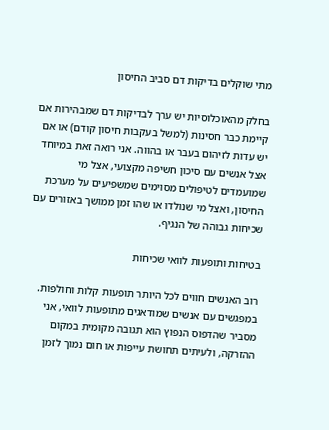מתי שוקלים בדיקות דם סביב החיסון

בחלק מהאוכלוסיות יש ערך לבדיקות דם שמבהירות אם קיימת כבר חסינות (למשל בעקבות חיסון קודם) או אם יש עדות לזיהום בעבר או בהווה. אני רואה זאת במיוחד אצל אנשים עם סיכון חשיפה מקצועי, אצל מי שמועמדים לטיפולים מסוימים שמשפיעים על מערכת החיסון, ואצל מי שנולדו או שהו זמן ממושך באזורים עם שכיחות גבוהה של הנגיף.

בטיחות ותופעות לוואי שכיחות

רוב האנשים חווים לכל היותר תופעות קלות וחולפות. במפגשים עם אנשים שמודאגים מתופעות לוואי, אני מסביר שהדפוס הנפוץ הוא תגובה מקומית במקום ההזרקה, ולעיתים תחושת עייפות או חום נמוך לזמן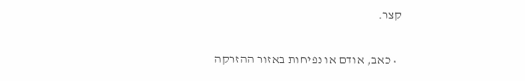קצר.

  • כאב, אודם או נפיחות באזור ההזרקה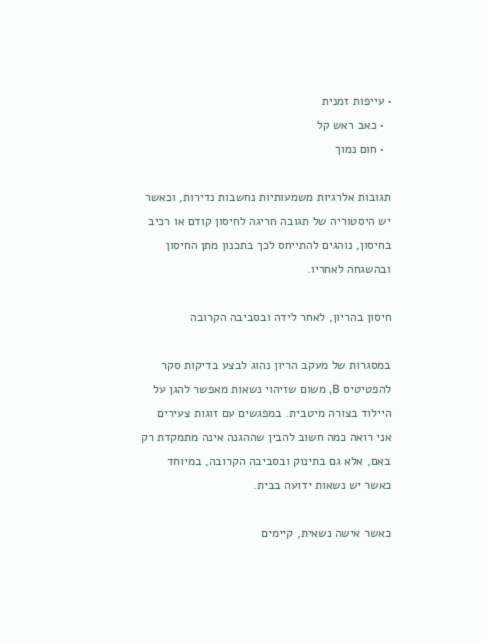• עייפות זמנית
  • כאב ראש קל
  • חום נמוך

תגובות אלרגיות משמעותיות נחשבות נדירות, וכאשר יש היסטוריה של תגובה חריגה לחיסון קודם או רכיב בחיסון, נוהגים להתייחס לכך בתכנון מתן החיסון ובהשגחה לאחריו.

חיסון בהריון, לאחר לידה ובסביבה הקרובה

במסגרות של מעקב הריון נהוג לבצע בדיקות סקר להפטיטיס B, משום שזיהוי נשאות מאפשר להגן על היילוד בצורה מיטבית. במפגשים עם זוגות צעירים אני רואה כמה חשוב להבין שההגנה אינה מתמקדת רק באם, אלא גם בתינוק ובסביבה הקרובה, במיוחד כאשר יש נשאות ידועה בבית.

כאשר אישה נשאית, קיימים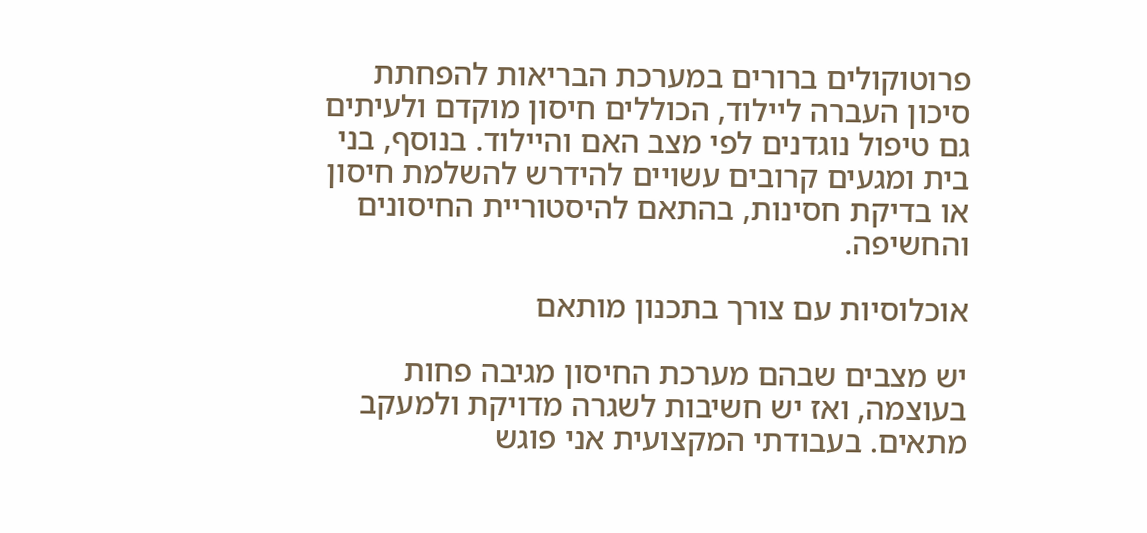פרוטוקולים ברורים במערכת הבריאות להפחתת סיכון העברה ליילוד, הכוללים חיסון מוקדם ולעיתים גם טיפול נוגדנים לפי מצב האם והיילוד. בנוסף, בני בית ומגעים קרובים עשויים להידרש להשלמת חיסון או בדיקת חסינות, בהתאם להיסטוריית החיסונים והחשיפה.

אוכלוסיות עם צורך בתכנון מותאם

יש מצבים שבהם מערכת החיסון מגיבה פחות בעוצמה, ואז יש חשיבות לשגרה מדויקת ולמעקב מתאים. בעבודתי המקצועית אני פוגש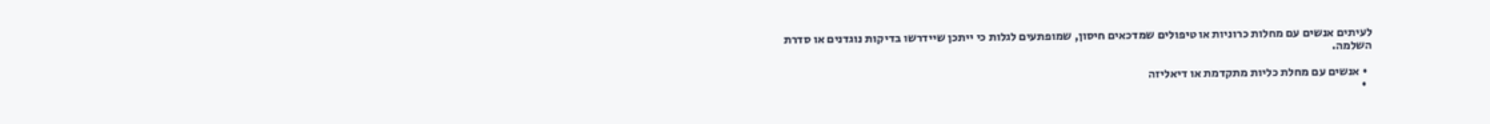לעיתים אנשים עם מחלות כרוניות או טיפולים שמדכאים חיסון, שמופתעים לגלות כי ייתכן שיידרשו בדיקות נוגדנים או סדרת השלמה.

  • אנשים עם מחלת כליות מתקדמת או דיאליזה
  •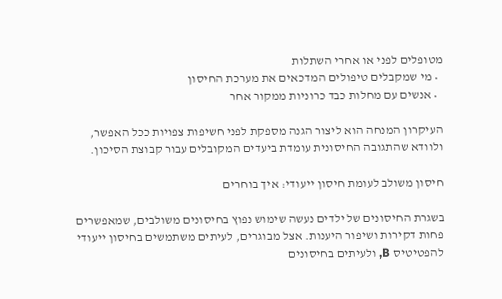מטופלים לפני או אחרי השתלות
  • מי שמקבלים טיפולים המדכאים את מערכת החיסון
  • אנשים עם מחלות כבד כרוניות ממקור אחר

העיקרון המנחה הוא ליצור הגנה מספקת לפני חשיפות צפויות ככל האפשר, ולוודא שהתגובה החיסונית עומדת ביעדים המקובלים עבור קבוצת הסיכון.

חיסון משולב לעומת חיסון ייעודי: איך בוחרים

בשגרת החיסונים של ילדים נעשה שימוש נפוץ בחיסונים משולבים, שמאפשרים פחות דקירות ושיפור היענות. אצל מבוגרים, לעיתים משתמשים בחיסון ייעודי להפטיטיס B, ולעיתים בחיסונים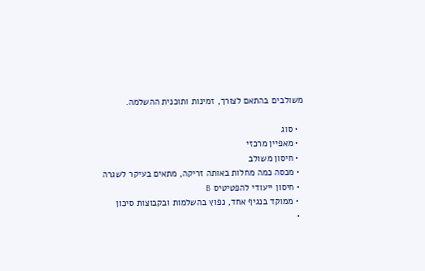משולבים בהתאם לצורך, זמינות ותוכנית ההשלמה.

  • סוג
  • מאפיין מרכזי
  • חיסון משולב
  • מכסה כמה מחלות באותה זריקה, מתאים בעיקר לשגרה
  • חיסון ייעודי להפטיטיס B
  • ממוקד בנגיף אחד, נפוץ בהשלמות ובקבוצות סיכון
  •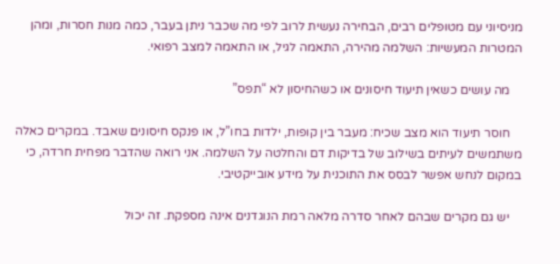מניסיוני עם מטופלים רבים, הבחירה נעשית לרוב לפי מה שכבר ניתן בעבר, כמה מנות חסרות, ומהן המטרות המעשיות: השלמה מהירה, התאמה לגיל, או התאמה למצב רפואי.

    מה עושים כשאין תיעוד חיסונים או כשהחיסון לא “תפס”

    חוסר תיעוד הוא מצב שכיח: מעבר בין קופות, ילדות בחו”ל, או פנקס חיסונים שאבד. במקרים כאלה משתמשים לעיתים בשילוב של בדיקות דם והחלטה על השלמה. אני רואה שהדבר מפחית חרדה, כי במקום לנחש אפשר לבסס את התוכנית על מידע אובייקטיבי.

    יש גם מקרים שבהם לאחר סדרה מלאה רמת הנוגדנים אינה מספקת. זה יכול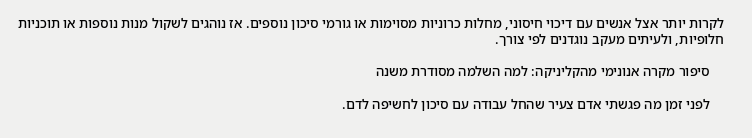לקרות יותר אצל אנשים עם דיכוי חיסוני, מחלות כרוניות מסוימות או גורמי סיכון נוספים. אז נוהגים לשקול מנות נוספות או תוכניות חלופיות, ולעיתים מעקב נוגדנים לפי צורך.

    סיפור מקרה אנונימי מהקליניקה: למה השלמה מסודרת משנה

    לפני זמן מה פגשתי אדם צעיר שהחל עבודה עם סיכון לחשיפה לדם.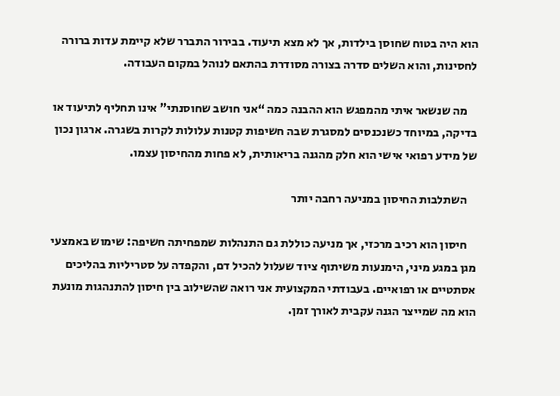הוא היה בטוח שחוסן בילדות, אך לא מצא תיעוד. בבירור התברר שלא קיימת עדות ברורה לחסינות, והוא השלים סדרה בצורה מסודרת בהתאם לנוהל במקום העבודה.

    מה שנשאר איתי מהמפגש הוא ההבנה כמה “אני חושב שחוסנתי” אינו תחליף לתיעוד או בדיקה, במיוחד כשנכנסים למסגרת שבה חשיפות קטנות עלולות לקרות בשגרה. ארגון נכון של מידע רפואי אישי הוא חלק מהגנה בריאותית, לא פחות מהחיסון עצמו.

    השתלבות החיסון במניעה רחבה יותר

    חיסון הוא רכיב מרכזי, אך מניעה כוללת גם התנהלות שמפחיתה חשיפה: שימוש באמצעי מגן במגע מיני, הימנעות משיתוף ציוד שעלול להכיל דם, והקפדה על סטריליות בהליכים אסתטיים או רפואיים. בעבודתי המקצועית אני רואה שהשילוב בין חיסון להתנהגות מונעת הוא מה שמייצר הגנה עקבית לאורך זמן.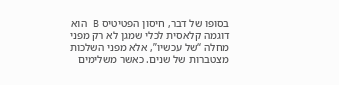בסופו של דבר, חיסון הפטיטיס B הוא דוגמה קלאסית לכלי שמגן לא רק מפני מחלה “של עכשיו”, אלא מפני השלכות מצטברות של שנים. כאשר משלימים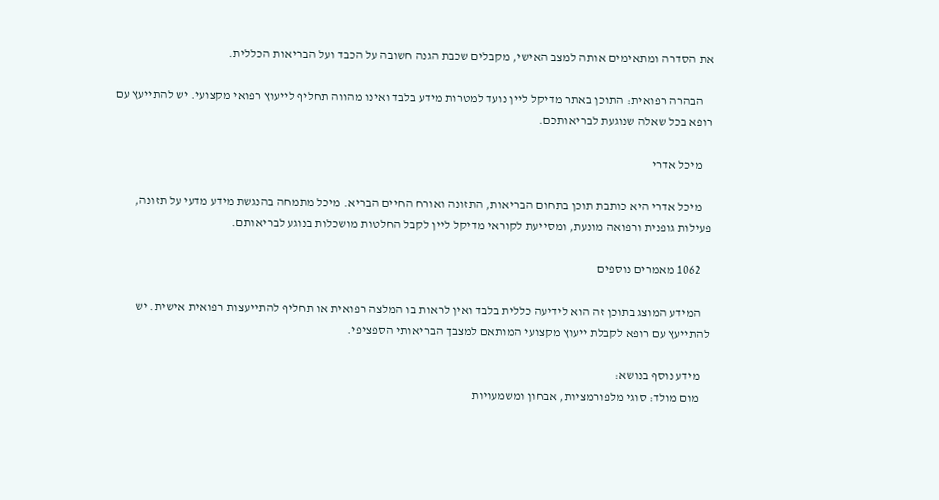את הסדרה ומתאימים אותה למצב האישי, מקבלים שכבת הגנה חשובה על הכבד ועל הבריאות הכללית.

    הבהרה רפואית: התוכן באתר מדיקל ליין נועד למטרות מידע בלבד ואינו מהווה תחליף לייעוץ רפואי מקצועי. יש להתייעץ עם רופא בכל שאלה שנוגעת לבריאותכם.

    מיכל אדרי

    מיכל אדרי היא כותבת תוכן בתחום הבריאות, התזונה ואורח החיים הבריא. מיכל מתמחה בהנגשת מידע מדעי על תזונה, פעילות גופנית ורפואה מונעת, ומסייעת לקוראי מדיקל ליין לקבל החלטות מושכלות בנוגע לבריאותם.

    1062 מאמרים נוספים

    המידע המוצג בתוכן זה הוא לידיעה כללית בלבד ואין לראות בו המלצה רפואית או תחליף להתייעצות רפואית אישית. יש להתייעץ עם רופא לקבלת ייעוץ מקצועי המותאם למצבך הבריאותי הספציפי.

    מידע נוסף בנושא:
    מום מולד: סוגי מלפורמציות, אבחון ומשמעויות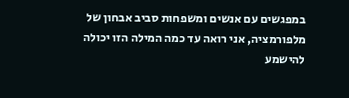במפגשים עם אנשים ומשפחות סביב אבחון של מלפורמציה, אני רואה עד כמה המילה הזו יכולה להישמע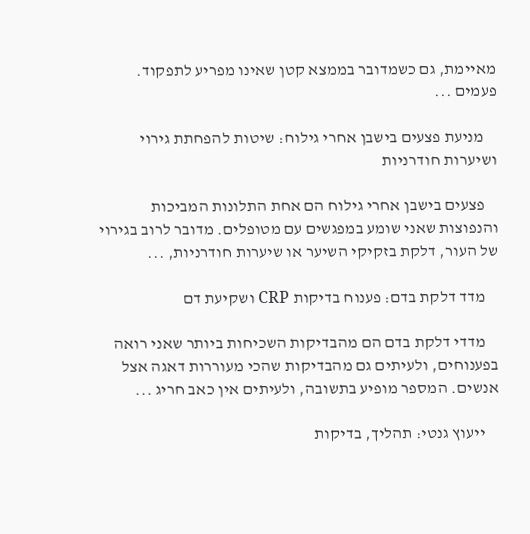מאיימת, גם כשמדובר בממצא קטן שאינו מפריע לתפקוד. פעמים ...

    מניעת פצעים בישבן אחרי גילוח: שיטות להפחתת גירוי ושיערות חודרניות

    פצעים בישבן אחרי גילוח הם אחת התלונות המביכות והנפוצות שאני שומע במפגשים עם מטופלים. מדובר לרוב בגירוי של העור, דלקת בזקיקי השיער או שיערות חודרניות, ...

    מדד דלקת בדם: פענוח בדיקות CRP ושקיעת דם

    מדדי דלקת בדם הם מהבדיקות השכיחות ביותר שאני רואה בפענוחים, ולעיתים גם מהבדיקות שהכי מעוררות דאגה אצל אנשים. המספר מופיע בתשובה, ולעיתים אין כאב חריג ...

    ייעוץ גנטי: תהליך, בדיקות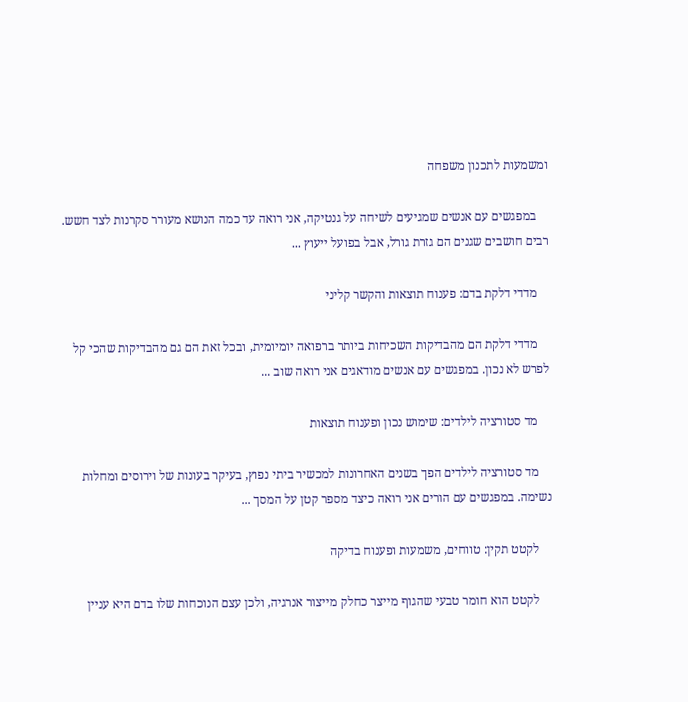ומשמעות לתכנון משפחה

    במפגשים עם אנשים שמגיעים לשיחה על גנטיקה, אני רואה עד כמה הנושא מעורר סקרנות לצד חשש. רבים חושבים שגנים הם גזרת גורל, אבל בפועל ייעוץ ...

    מדדי דלקת בדם: פענוח תוצאות והקשר קליני

    מדדי דלקת הם מהבדיקות השכיחות ביותר ברפואה יומיומית, ובכל זאת הם גם מהבדיקות שהכי קל לפרש לא נכון. במפגשים עם אנשים מודאגים אני רואה שוב ...

    מד סטורציה לילדים: שימוש נכון ופענוח תוצאות

    מד סטורציה לילדים הפך בשנים האחרונות למכשיר ביתי נפוץ, בעיקר בעונות של וירוסים ומחלות נשימה. במפגשים עם הורים אני רואה כיצד מספר קטן על המסך ...

    לקטט תקין: טווחים, משמעות ופענוח בדיקה

    לקטט הוא חומר טבעי שהגוף מייצר כחלק מייצור אנרגיה, ולכן עצם הנוכחות שלו בדם היא עניין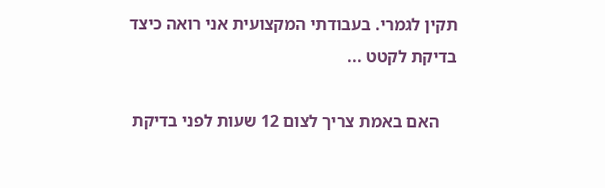תקין לגמרי. בעבודתי המקצועית אני רואה כיצד בדיקת לקטט ...

    האם באמת צריך לצום 12 שעות לפני בדיקת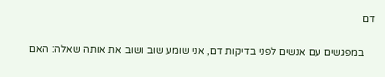דם

    במפגשים עם אנשים לפני בדיקות דם, אני שומע שוב ושוב את אותה שאלה: האם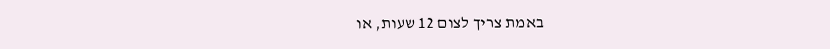באמת צריך לצום 12 שעות, או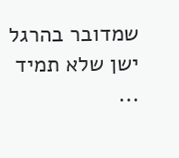שמדובר בהרגל ישן שלא תמיד ...